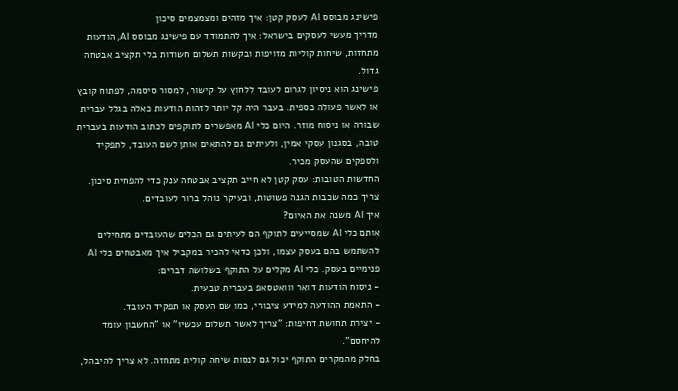פישינג מבוסס AI לעסק קטן: איך מזהים ומצמצמים סיכון
מדריך מעשי לעסקים בישראל: איך להתמודד עם פישינג מבוסס AI, הודעות מתחזות, שיחות קוליות מזויפות ובקשות תשלום חשודות בלי תקציב אבטחה גדול.
פישינג הוא ניסיון לגרום לעובד ללחוץ על קישור, למסור סיסמה, לפתוח קובץ או לאשר פעולה כספית. בעבר היה קל יותר לזהות הודעות כאלה בגלל עברית שבורה או ניסוח מוזר. היום כלי AI מאפשרים לתוקפים לכתוב הודעות בעברית טובה, בסגנון עסקי אמין, ולעיתים גם להתאים אותן לשם העובד, לתפקיד ולספקים שהעסק מכיר.
החדשות הטובות: עסק קטן לא חייב תקציב אבטחה ענק כדי להפחית סיכון. צריך כמה שכבות הגנה פשוטות, ובעיקר נוהל ברור לעובדים.
איך AI משנה את האיום?
אותם כלי AI שמסייעים לתוקף הם לעיתים גם הכלים שהעובדים מתחילים להשתמש בהם בעסק עצמו, ולכן כדאי להכיר במקביל איך מאבטחים כלי AI פנימיים בעסק. כלי AI מקלים על התוקף בשלושה דברים:
- ניסוח הודעות דואר ווואטסאפ בעברית טבעית.
- התאמת ההודעה למידע ציבורי, כמו שם העסק או תפקיד העובד.
- יצירת תחושת דחיפות: "צריך לאשר תשלום עכשיו" או "החשבון עומד להיחסם".
בחלק מהמקרים התוקף יכול גם לנסות שיחה קולית מתחזה. לא צריך להיבהל,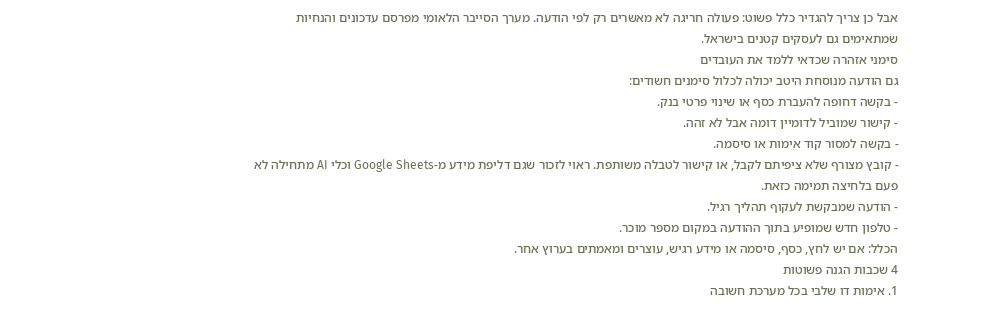אבל כן צריך להגדיר כלל פשוט: פעולה חריגה לא מאשרים רק לפי הודעה. מערך הסייבר הלאומי מפרסם עדכונים והנחיות שמתאימים גם לעסקים קטנים בישראל.
סימני אזהרה שכדאי ללמד את העובדים
גם הודעה מנוסחת היטב יכולה לכלול סימנים חשודים:
- בקשה דחופה להעברת כסף או שינוי פרטי בנק.
- קישור שמוביל לדומיין דומה אבל לא זהה.
- בקשה למסור קוד אימות או סיסמה.
- קובץ מצורף שלא ציפיתם לקבל, או קישור לטבלה משותפת. ראוי לזכור שגם דליפת מידע מ-Google Sheets וכלי AI מתחילה לא פעם בלחיצה תמימה כזאת.
- הודעה שמבקשת לעקוף תהליך רגיל.
- טלפון חדש שמופיע בתוך ההודעה במקום מספר מוכר.
הכלל: אם יש לחץ, כסף, סיסמה או מידע רגיש, עוצרים ומאמתים בערוץ אחר.
4 שכבות הגנה פשוטות
1. אימות דו שלבי בכל מערכת חשובה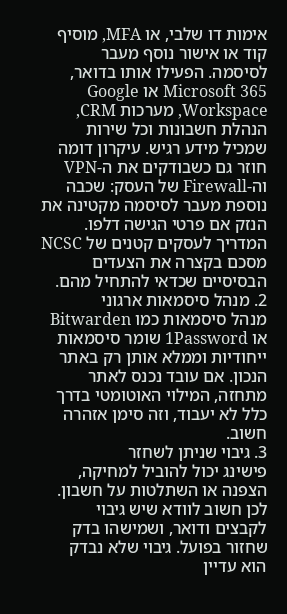אימות דו שלבי, או MFA, מוסיף קוד או אישור נוסף מעבר לסיסמה. הפעילו אותו בדואר, Microsoft 365 או Google Workspace, מערכות CRM, הנהלת חשבונות וכל שירות שמכיל מידע רגיש. עיקרון דומה חוזר גם כשבודקים את ה-VPN וה-Firewall של העסק: שכבה נוספת מעבר לסיסמה מקטינה את הנזק אם פרטי הגישה דלפו. המדריך לעסקים קטנים של NCSC מסכם בקצרה את הצעדים הבסיסיים שכדאי להתחיל מהם.
2. מנהל סיסמאות ארגוני
מנהל סיסמאות כמו Bitwarden או 1Password שומר סיסמאות ייחודיות וממלא אותן רק באתר הנכון. אם עובד נכנס לאתר מתחזה, המילוי האוטומטי בדרך כלל לא יעבוד, וזה סימן אזהרה חשוב.
3. גיבוי שניתן לשחזר
פישינג יכול להוביל למחיקה, הצפנה או השתלטות על חשבון. לכן חשוב לוודא שיש גיבוי לקבצים ודואר, ושמישהו בדק שחזור בפועל. גיבוי שלא נבדק הוא עדיין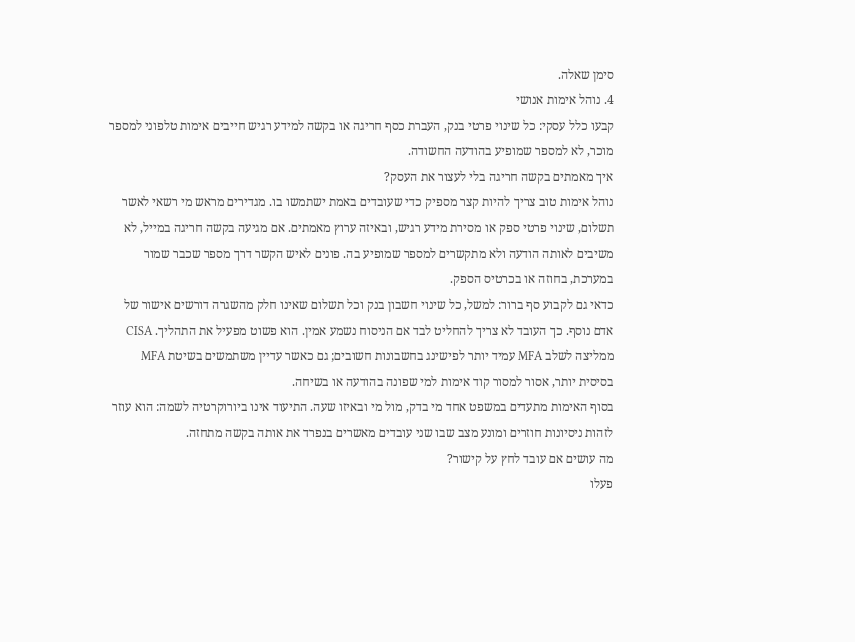סימן שאלה.
4. נוהל אימות אנושי
קבעו כלל עסקי: כל שינוי פרטי בנק, העברת כסף חריגה או בקשה למידע רגיש חייבים אימות טלפוני למספר מוכר, לא למספר שמופיע בהודעה החשודה.
איך מאמתים בקשה חריגה בלי לעצור את העסק?
נוהל אימות טוב צריך להיות קצר מספיק כדי שעובדים באמת ישתמשו בו. מגדירים מראש מי רשאי לאשר תשלום, שינוי פרטי ספק או מסירת מידע רגיש, ובאיזה ערוץ מאמתים. אם מגיעה בקשה חריגה במייל, לא משיבים לאותה הודעה ולא מתקשרים למספר שמופיע בה. פונים לאיש הקשר דרך מספר שכבר שמור במערכת, בחוזה או בכרטיס הספק.
כדאי גם לקבוע סף ברור: למשל, כל שינוי חשבון בנק וכל תשלום שאינו חלק מהשגרה דורשים אישור של אדם נוסף. כך העובד לא צריך להחליט לבד אם הניסוח נשמע אמין. הוא פשוט מפעיל את התהליך. CISA ממליצה לשלב MFA עמיד יותר לפישינג בחשבונות חשובים; גם כאשר עדיין משתמשים בשיטת MFA בסיסית יותר, אסור למסור קוד אימות למי שפונה בהודעה או בשיחה.
בסוף האימות מתעדים במשפט אחד מי בדק, מול מי ובאיזו שעה. התיעוד אינו ביורוקרטיה לשמה: הוא עוזר לזהות ניסיונות חוזרים ומונע מצב שבו שני עובדים מאשרים בנפרד את אותה בקשה מתחזה.
מה עושים אם עובד לחץ על קישור?
פעלו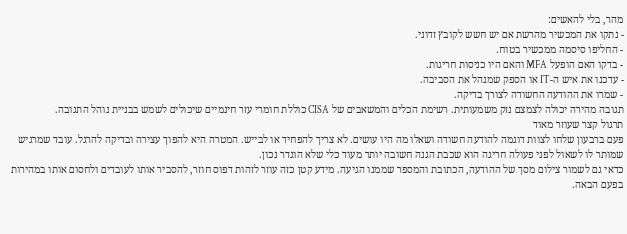מהר, בלי להאשים:
- נתקו את המכשיר מהרשת אם יש חשש לקובץ זדוני.
- החליפו סיסמה ממכשיר בטוח.
- בדקו האם הופעל MFA והאם היו כניסות חריגות.
- עדכנו את איש ה-IT או הספק שמנהל את הסביבה.
- שמרו את ההודעה החשודה לצורך בדיקה.
תגובה מהירה יכולה לצמצם נזק משמעותית. רשימת הכלים והמשאבים של CISA כוללת חומרי עזר חינמיים שיכולים לשמש בבניית נוהל התגובה.
תרגול קצר שעוזר מאוד
פעם ברבעון שלחו לצוות דוגמה להודעה חשודה ושאלו מה היו עושים. לא צריך להפחיד או לבייש. המטרה היא להפוך עצירה ובדיקה להרגל. עובד שמרגיש שמותר לו לשאול לפני פעולה חריגה הוא שכבת הגנה חשובה יותר מעוד כלי שלא הוגדר נכון.
כדאי גם לשמור צילום מסך של ההודעה, הכתובת והמספר שממנו הגיעה. מידע קטן כזה עוזר לזהות דפוס חוזר, להסביר אותו לעובדים ולחסום אותו במהירות בפעם הבאה.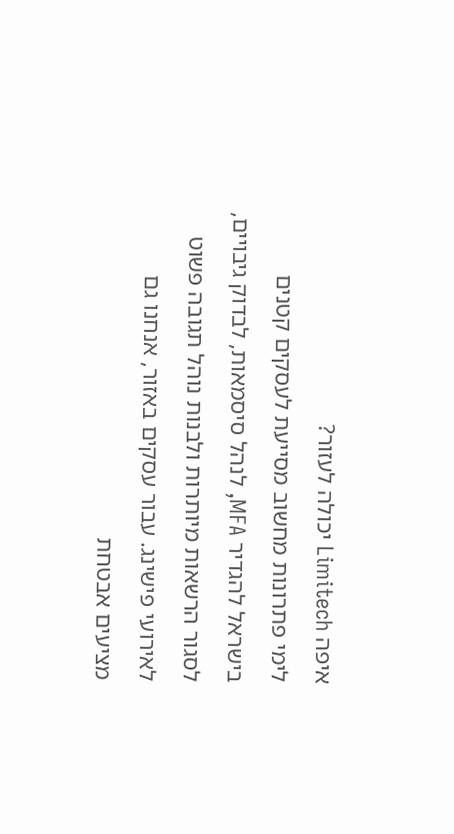איפה Limitech יכולה לעזור?
לימי פתרונות מחשוב מסייעת לעסקים קטנים בישראל להגדיר MFA, לנהל סיסמאות, לבדוק גיבויים, לסגור הרשאות מיותרות ולבנות נוהל תגובה פשוט לאירועי פישינג. עבור עסקים באזור, אנחנו גם מציעים אבטחת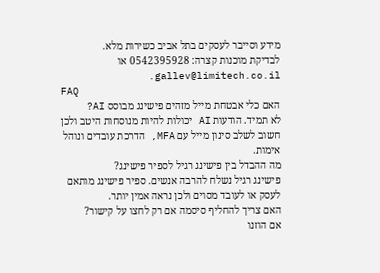מידע וסייבר לעסקים בתל אביב כשירות מלא.
לבדיקת מוכנות קצרה: 0542395928 או gallev@limitech.co.il.
FAQ
האם כלי אבטחת מייל מזהים פישינג מבוסס AI?
לא תמיד. הודעות AI יכולות להיות מנוסחות היטב ולכן חשוב לשלב סינון מייל עם MFA, הדרכת עובדים ונוהל אימות.
מה ההבדל בין פישינג רגיל לספיר פישינג?
פישינג רגיל נשלח להרבה אנשים. ספיר פישינג מותאם לעסק או לעובד מסוים ולכן נראה אמין יותר.
האם צריך להחליף סיסמה אם רק לחצו על קישור?
אם הוזנו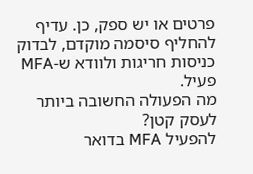פרטים או יש ספק, כן. עדיף להחליף סיסמה מוקדם, לבדוק כניסות חריגות ולוודא ש-MFA פעיל.
מה הפעולה החשובה ביותר לעסק קטן?
להפעיל MFA בדואר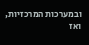ובמערכות המרכזיות, ואז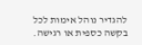להגדיר נוהל אימות לכל בקשה כספית או רגישה.